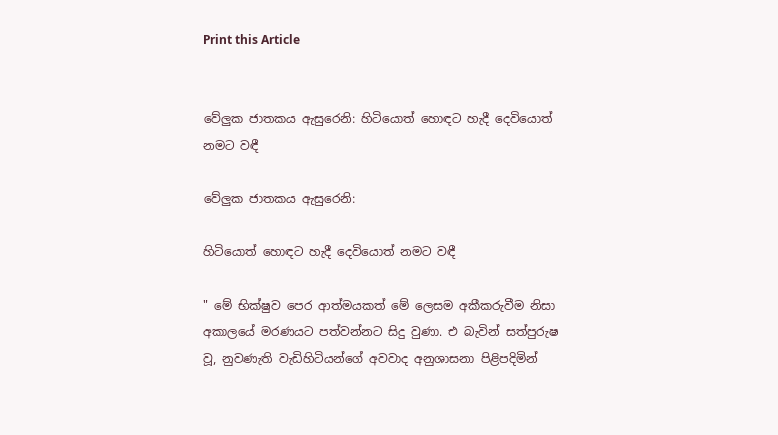Print this Article


වේලුක ජාතකය ඇසුරෙනි: හිටියොත් හොඳට හැදී දෙවියොත් නමට වඳී

වේලුක ජාතකය ඇසුරෙනි:

හිටියොත් හොඳට හැදී දෙවියොත් නමට වඳී

" මේ භික්ෂුව පෙර ආත්මයකත් මේ ලෙසම අකීකරුවීම නිසා අකාලයේ මරණයට පත්වන්නට සිදු වුණා. එ බැවින් සත්පුරුෂ වූ, නුවණැති වැඩිහිටියන්ගේ අවවාද අනුශාසනා පිළිපදිමින්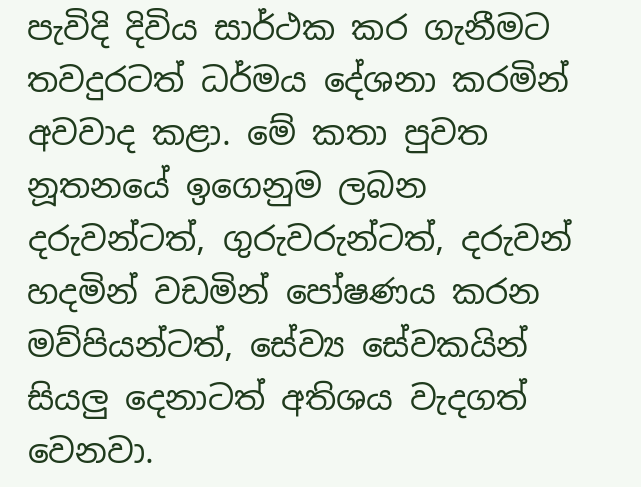පැවිදි දිවිය සාර්ථක කර ගැනීමට තවදුරටත් ධර්මය දේශනා කරමින් අවවාද කළා. මේ කතා පුවත නූතනයේ ඉගෙනුම ලබන දරුවන්ටත්, ගුරුවරුන්ටත්, දරුවන් හදමින් වඩමින් පෝෂණය කරන මව්පියන්ටත්, සේව්‍ය සේවකයින් සියලු දෙනාටත් අතිශය වැදගත් වෙනවා.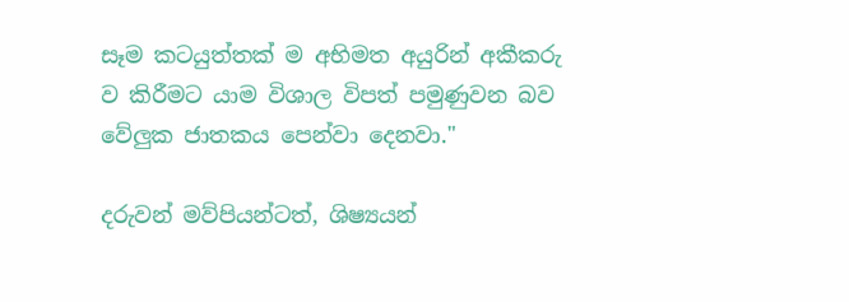සෑම කටයුත්තක් ම අභිමත අයුරින් අකීකරු ව කිරීමට යාම විශාල විපත් පමුණුවන බව වේලුක ජාතකය පෙන්වා දෙනවා."

දරුවන් මව්පියන්ටත්, ශිෂ්‍යයන්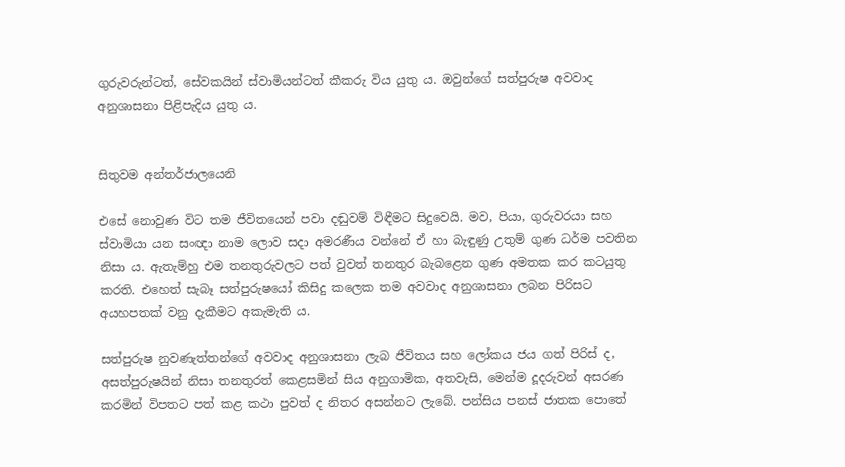ගුරුවරුන්ටත්, සේවකයින් ස්වාමියන්ටත් කීකරු විය යුතු ය. ඔවුන්ගේ සත්පුරුෂ අවවාද අනුශාසනා පිළිපැදිය යුතු ය.


සිතුවම අන්තර්ජාලයෙනි

එසේ නොවුණ විට තම ජීවිතයෙන් පවා දඬුවම් විඳීමට සිදුවෙයි. මව, පියා, ගුරුවරයා සහ ස්වාමියා යන සංඥා නාම ලොව සදා අමරණීය වන්නේ ඒ හා බැඳුණු උතුම් ගුණ ධර්ම පවතින නිසා ය. ඇතැම්හු එම තනතුරුවලට පත් වුවත් තනතුර බැබළෙන ගුණ අමතක කර කටයුතු කරති. එහෙත් සැබෑ සත්පුරුෂයෝ කිසිදු කලෙක තම අවවාද අනුශාසනා ලබන පිරිසට අයහපතක් වනු දැකීමට අකැමැති ය.

සත්පුරුෂ නුවණැත්තන්ගේ අවවාද අනුශාසනා ලැබ ජීවිතය සහ ලෝකය ජය ගත් පිරිස් ද, අසත්පුරුෂයින් නිසා තනතුරත් කෙළසමින් සිය අනුගාමික, අතවැසි, මෙන්ම දූදරුවන් අසරණ කරමින් විපතට පත් කළ කථා පුවත් ද නිතර අසන්නට ලැබේ. පන්සිය පනස් ජාතක පොතේ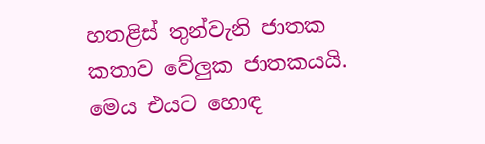හතළිස් තුන්වැනි ජාතක කතාව වේලුක ජාතකයයි. මෙය එයට හොඳ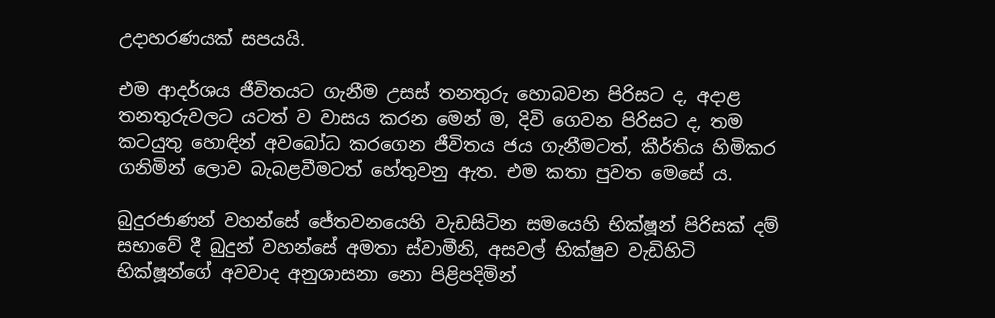උදාහරණයක් සපයයි.

එම ආදර්ශය ජීවිතයට ගැනීම උසස් තනතුරු හොබවන පිරිසට ද, අදාළ තනතුරුවලට යටත් ව වාසය කරන මෙන් ම, දිවි ගෙවන පිරිසට ද, තම කටයුතු හොඳින් අවබෝධ කරගෙන ජීවිතය ජය ගැනීමටත්, කීර්තිය හිමිකර ගනිමින් ලොව බැබළවීමටත් හේතුවනු ඇත. එම කතා පුවත මෙසේ ය.

බුදුරජාණන් වහන්සේ ජේතවනයෙහි වැඩසිටින සමයෙහි භික්ෂූන් පිරිසක් දම් සභාවේ දී බුදුන් වහන්සේ අමතා ස්වාමීනි, අසවල් භික්ෂුව වැඩිහිටි භික්ෂූන්ගේ අවවාද අනුශාසනා නො පිළිපදිමින්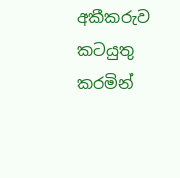අකීකරුව කටයුතු කරමින්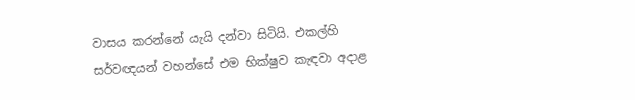වාසය කරන්නේ යැයි දන්වා සිටියි. එකල්හි සර්වඥයන් වහන්සේ එම භික්ෂුව කැඳවා අදාළ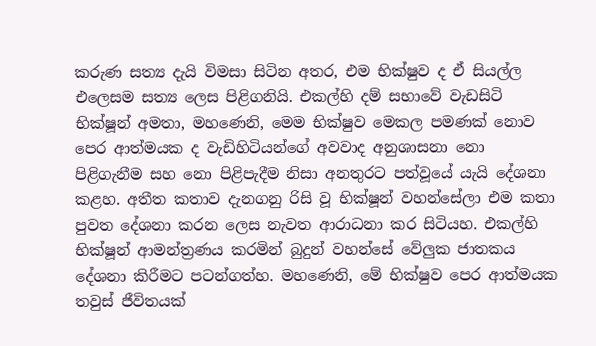කරුණ සත්‍ය දැයි විමසා සිටින අතර, එම භික්ෂුව ද ඒ සියල්ල එලෙසම සත්‍ය ලෙස පිළිගනියි. එකල්හි දම් සභාවේ වැඩසිටි භික්ෂූන් අමතා, මහණෙනි, මෙම භික්ෂුව මෙකල පමණක් නොව පෙර ආත්මයක ද වැඩිහිටියන්ගේ අවවාද අනුශාසනා නො පිළිගැනීම සහ නො පිළිපැදීම නිසා අනතුරට පත්වූයේ යැයි දේශනා කළහ. අතීත කතාව දැනගනු රිසි වූ භික්ෂූන් වහන්සේලා එම කතා පුවත දේශනා කරන ලෙස නැවත ආරාධනා කර සිටියහ. එකල්හි භික්ෂූන් ආමන්ත්‍රණය කරමින් බුදුන් වහන්සේ වේලුක ජාතකය දේශනා කිරීමට පටන්ගත්හ. මහණෙනි, මේ භික්ෂුව පෙර ආත්මයක තවුස් ජීවිතයක්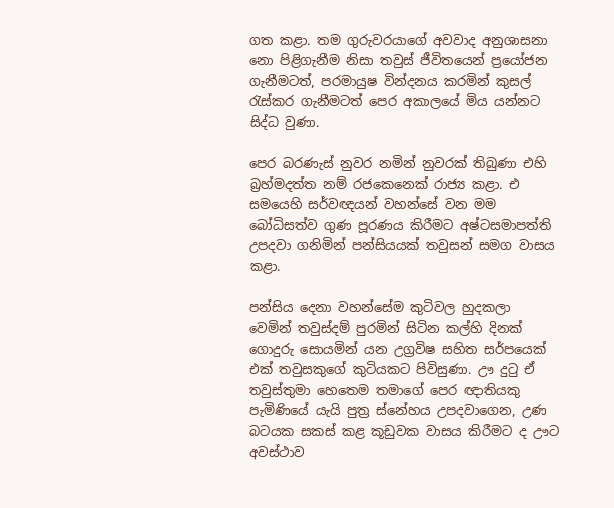ගත කළා. තම ගුරුවරයාගේ අවවාද අනුශාසනා නො පිළිගැනීම නිසා තවුස් ජීවිතයෙන් ප්‍රයෝජන ගැනීමටත්, පරමායුෂ වින්දනය කරමින් කුසල් රැස්කර ගැනීමටත් පෙර අකාලයේ මිය යන්නට සිද්ධ වුණා.

පෙර බරණැස් නුවර නමින් නුවරක් තිබුණා එහි බ්‍රහ්මදත්ත නම් රජකෙනෙක් රාජ්‍ය කළා. එ සමයෙහි සර්වඥයන් වහන්සේ වන මම බෝධිසත්ව ගුණ පූරණය කිරීමට අෂ්ටසමාපත්ති උපදවා ගනිමින් පන්සියයක් තවුසන් සමග වාසය කළා.

පන්සිය දෙනා වහන්සේම කුටිවල හුදකලා වෙමින් තවුස්දම් පුරමින් සිටින කල්හි දිනක් ගොදුරු සොයමින් යන උග්‍රවිෂ සහිත සර්පයෙක් එක් තවුසකුගේ කුටියකට පිවිසුණා. ඌ දුටු ඒ තවුස්තුමා හෙතෙම තමාගේ පෙර ඥාතියකු පැමිණියේ යැයි පුත්‍ර ස්නේහය උපදවාගෙන, උණ බටයක සකස් කළ කූඩුවක වාසය කිරීමට ද ඌට අවස්ථාව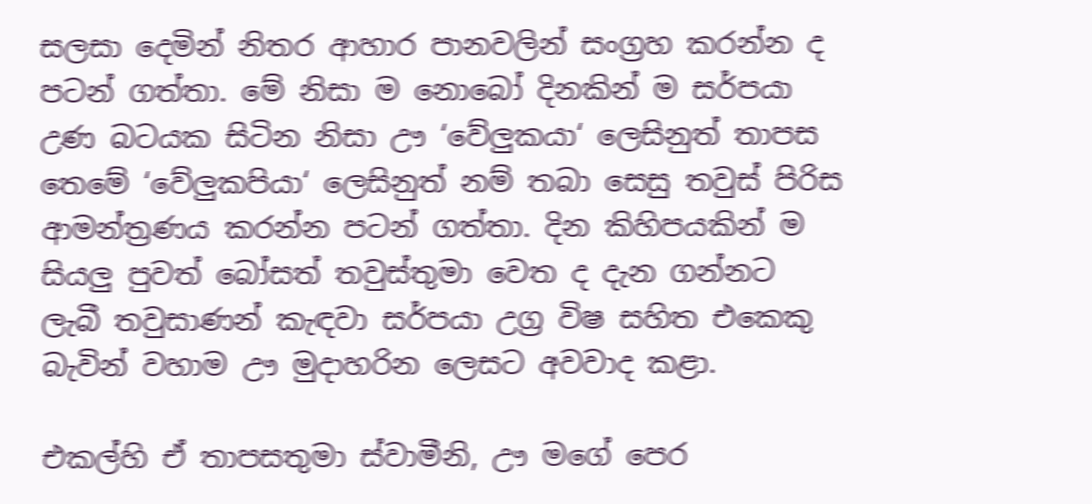සලසා දෙමින් නිතර ආහාර පානවලින් සංග්‍රහ කරන්න ද පටන් ගත්තා. මේ නිසා ම නොබෝ දිනකින් ම සර්පයා උණ බටයක සිටින නිසා ඌ ‘වේලුකයා‘ ලෙසිනුත් තාපස තෙමේ ‘වේලුකපියා‘ ලෙසිනුත් නම් තබා සෙසු තවුස් පිරිස ආමන්ත්‍රණය කරන්න පටන් ගත්තා. දින කිහිපයකින් ම සියලු පුවත් බෝසත් තවුස්තුමා වෙත ද දැන ගන්නට ලැබී තවුසාණන් කැඳවා සර්පයා උග්‍ර විෂ සහිත එකෙකු බැවින් වහාම ඌ මුදාහරින ලෙසට අවවාද කළා.

එකල්හි ඒ තාපසතුමා ස්වාමීනි, ඌ මගේ පෙර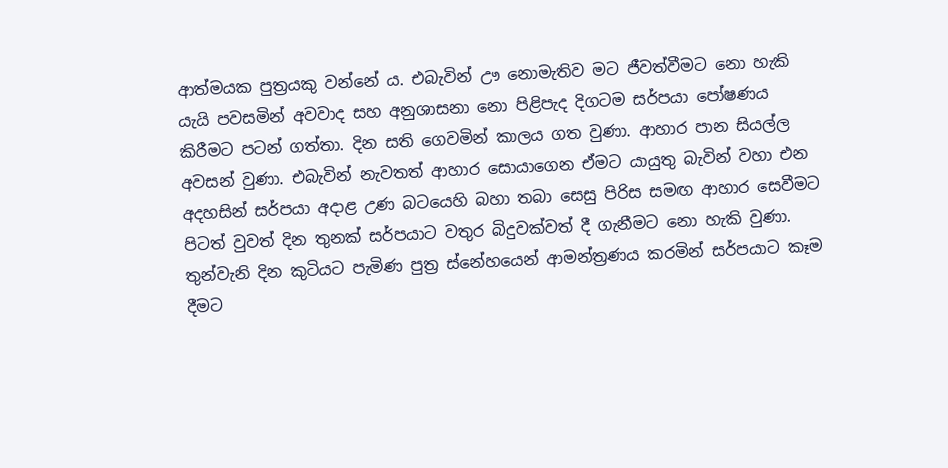ආත්මයක පුත්‍රයකු වන්නේ ය. එබැවින් ඌ නොමැතිව මට ජීවත්වීමට නො හැකි යැයි පවසමින් අවවාද සහ අනුශාසනා නො පිළිපැද දිගටම සර්පයා පෝෂණය කිරීමට පටන් ගත්තා. දින සති ගෙවමින් කාලය ගත වුණා. ආහාර පාන සියල්ල අවසන් වුණා. එබැවින් නැවතත් ආහාර සොයාගෙන ඒමට යායුතු බැවින් වහා එන අදහසින් සර්පයා අදාළ උණ බටයෙහි බහා තබා සෙසු පිරිස සමඟ ආහාර සෙවීමට පිටත් වුවත් දින තුනක් සර්පයාට වතුර බිදුවක්වත් දී ගැනීමට නො හැකි වුණා. තුන්වැනි දින කුටියට පැමිණ පුත්‍ර ස්නේහයෙන් ආමන්ත්‍රණය කරමින් සර්පයාට කෑම දීමට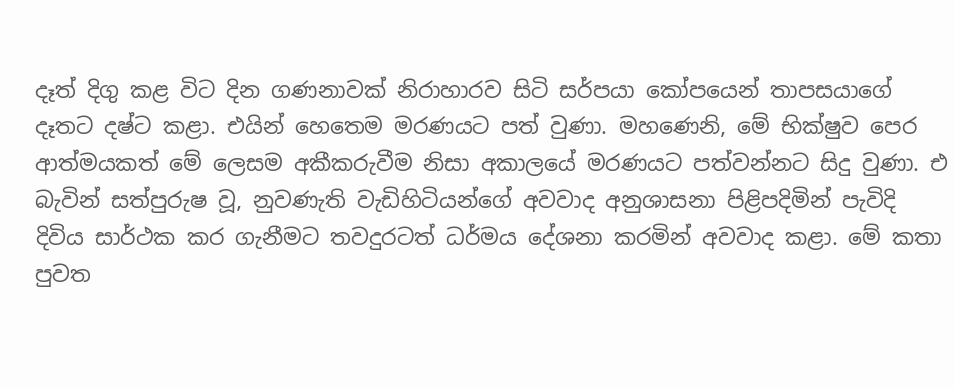දෑත් දිගු කළ විට දින ගණනාවක් නිරාහාරව සිටි සර්පයා කෝපයෙන් තාපසයාගේ දෑතට දෂ්ට කළා. එයින් හෙතෙම මරණයට පත් වුණා. මහණෙනි, මේ භික්ෂුව පෙර ආත්මයකත් මේ ලෙසම අකීකරුවීම නිසා අකාලයේ මරණයට පත්වන්නට සිදු වුණා. එ බැවින් සත්පුරුෂ වූ, නුවණැති වැඩිහිටියන්ගේ අවවාද අනුශාසනා පිළිපදිමින් පැවිදි දිවිය සාර්ථක කර ගැනීමට තවදුරටත් ධර්මය දේශනා කරමින් අවවාද කළා. මේ කතා පුවත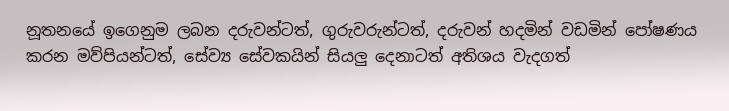නූතනයේ ඉගෙනුම ලබන දරුවන්ටත්, ගුරුවරුන්ටත්, දරුවන් හදමින් වඩමින් පෝෂණය කරන මව්පියන්ටත්, සේව්‍ය සේවකයින් සියලු දෙනාටත් අතිශය වැදගත්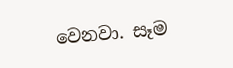වෙනවා. සෑම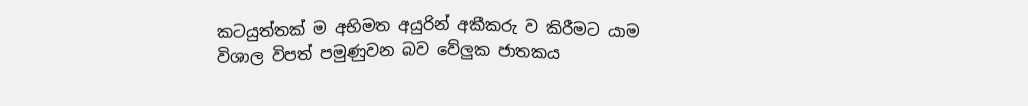කටයුත්තක් ම අභිමත අයුරින් අකීකරු ව කිරීමට යාම විශාල විපත් පමුණුවන බව වේලුක ජාතකය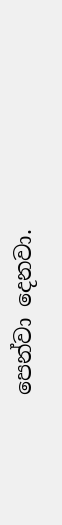පෙන්වා දෙනවා.